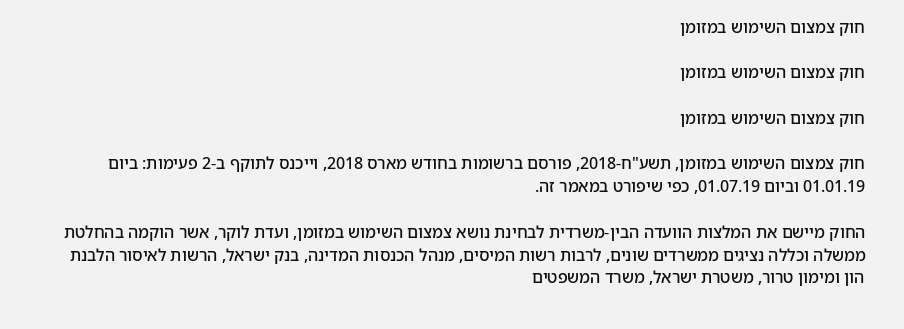חוק צמצום השימוש במזומן

חוק צמצום השימוש במזומן

חוק צמצום השימוש במזומן

חוק צמצום השימוש במזומן, תשע"ח-2018, פורסם ברשומות בחודש מארס 2018, וייכנס לתוקף ב-2 פעימות: ביום 01.01.19 וביום 01.07.19, כפי שיפורט במאמר זה.

החוק מיישם את המלצות הוועדה הבין-משרדית לבחינת נושא צמצום השימוש במזומן, ועדת לוקר, אשר הוקמה בהחלטת ממשלה וכללה נציגים ממשרדים שונים, לרבות רשות המיסים, מנהל הכנסות המדינה, בנק ישראל, הרשות לאיסור הלבנת הון ומימון טרור, משטרת ישראל, משרד המשפטים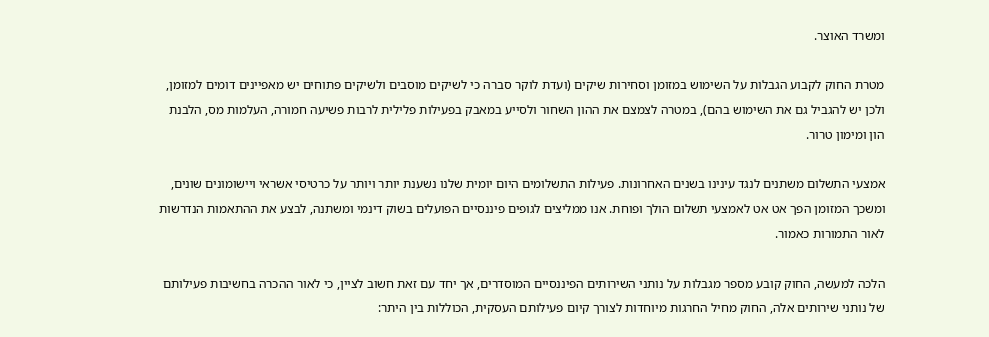ומשרד האוצר.

מטרת החוק לקבוע הגבלות על השימוש במזומן וסחירות שיקים (ועדת לוקר סברה כי לשיקים מוסבים ולשיקים פתוחים יש מאפיינים דומים למזומן, ולכן יש להגביל גם את השימוש בהם), במטרה לצמצם את ההון השחור ולסייע במאבק בפעילות פלילית לרבות פשיעה חמורה, העלמות מס, הלבנת הון ומימון טרור.

אמצעי התשלום משתנים לנגד עינינו בשנים האחרונות. פעילות התשלומים היום יומית שלנו נשענת יותר ויותר על כרטיסי אשראי ויישומונים שונים, ומשכך המזומן הפך אט אט לאמצעי תשלום הולך ופוחת. אנו ממליצים לגופים פיננסיים הפועלים בשוק דינמי ומשתנה, לבצע את ההתאמות הנדרשות לאור התמורות כאמור.

הלכה למעשה, החוק קובע מספר מגבלות על נותני השירותים הפיננסיים המוסדרים, אך יחד עם זאת חשוב לציין, כי לאור ההכרה בחשיבות פעילותם של נותני שירותים אלה, החוק מחיל החרגות מיוחדות לצורך קיום פעילותם העסקית, הכוללות בין היתר: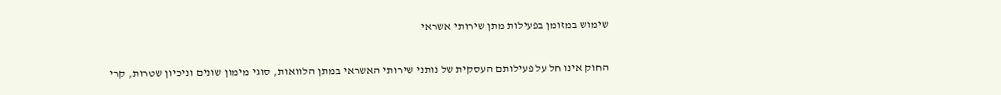שימוש במזומן בפעילות מתן שירותי אשראי

החוק אינו חל על פעילותם העסקית של נותני שירותי האשראי במתן הלוואות, סוגי מימון שונים וניכיון שטרות, קרי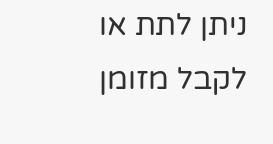ניתן לתת או לקבל מזומן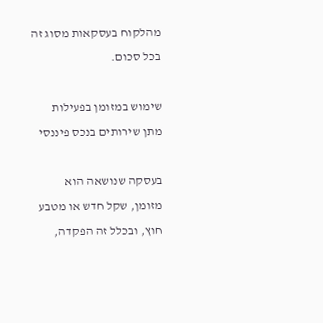מהלקוח בעסקאות מסוג זה בכל סכום.

שימוש במזומן בפעילות מתן שירותים בנכס פיננסי

בעסקה שנושאה הוא מזומן, שקל חדש או מטבע חוץ, ובכלל זה הפקדה,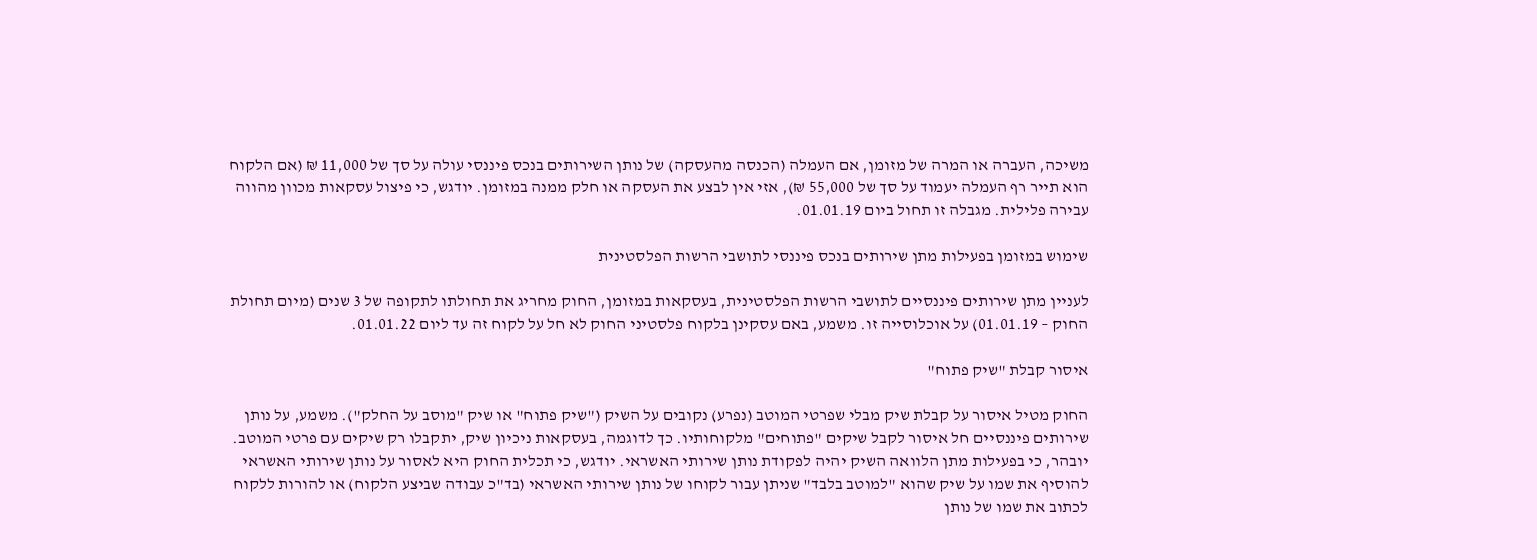משיכה, העברה או המרה של מזומן, אם העמלה (הכנסה מהעסקה) של נותן השירותים בנכס פיננסי עולה על סך של 11,000 ₪ (אם הלקוח הוא תייר רף העמלה יעמוד על סך של 55,000 ₪), אזי אין לבצע את העסקה או חלק ממנה במזומן. יודגש, כי פיצול עסקאות מכוון מהווה עבירה פלילית. מגבלה זו תחול ביום 01.01.19.

שימוש במזומן בפעילות מתן שירותים בנכס פיננסי לתושבי הרשות הפלסטינית

לעניין מתן שירותים פיננסיים לתושבי הרשות הפלסטינית, בעסקאות במזומן, החוק מחריג את תחולתו לתקופה של 3 שנים (מיום תחולת החוק – 01.01.19) על אוכלוסייה זו. משמע, באם עסקינן בלקוח פלסטיני החוק לא חל על לקוח זה עד ליום 01.01.22.

איסור קבלת "שיק פתוח"

החוק מטיל איסור על קבלת שיק מבלי שפרטי המוטב (נפרע) נקובים על השיק ("שיק פתוח" או שיק "מוסב על החלק"). משמע, על נותן שירותים פיננסיים חל איסור לקבל שיקים "פתוחים" מלקוחותיו. כך לדוגמה, בעסקאות ניכיון שיק, יתקבלו רק שיקים עם פרטי המוטב. יובהר, כי בפעילות מתן הלוואה השיק יהיה לפקודת נותן שירותי האשראי. יודגש, כי תכלית החוק היא לאסור על נותן שירותי האשראי להוסיף את שמו על שיק שהוא "למוטב בלבד" שניתן עבור לקוחו של נותן שירותי האשראי (בד"כ עבודה שביצע הלקוח) או להורות ללקוח לכתוב את שמו של נותן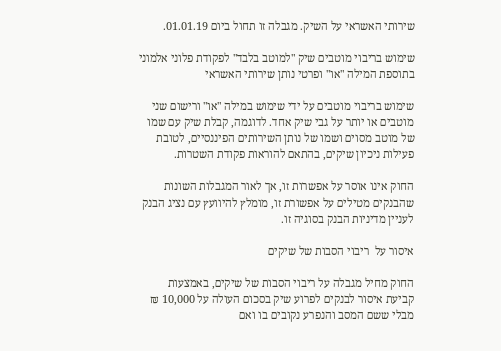שירותי האשראי על השיק. מגבלה זו תחול ביום 01.01.19.

שימוש בריבוי מוטבים שיק "למוטב בלבד" לפקודת פלוני אלמוני בתוספת המילה "או" ופרטי נותן שירותי האשראי

שימוש בריבוי מוטבים על ידי שימוש במילה "או" ורישום שני מוטבים או יותר על גבי שיק אחד. לדוגמה, קבלת שיק עם שמו של מוטב מסוים ושמו של נותן השירותים הפיננסיים, לטובת פעילות ניכיון שיקים, בהתאם להוראות פקודת השטרות.

החוק אינו אוסר על אפשרות זו, אך לאור המגבלות השונות שהבנקים מטילים על אפשורת זו, מומלץ להיוועץ עם נציג הבנק לעניין מדיניות הבנק בסוגיה זו.

איסור על  ריבוי הסבות של שיקים

החוק מחיל מגבלה על ריבוי הסבות של שיקים, באמצעות קביעת איסור לבנקים לפרוע שיק בסכום העולה על 10,000 ₪ מבלי ששם המסב והנפרע נקובים בו ואם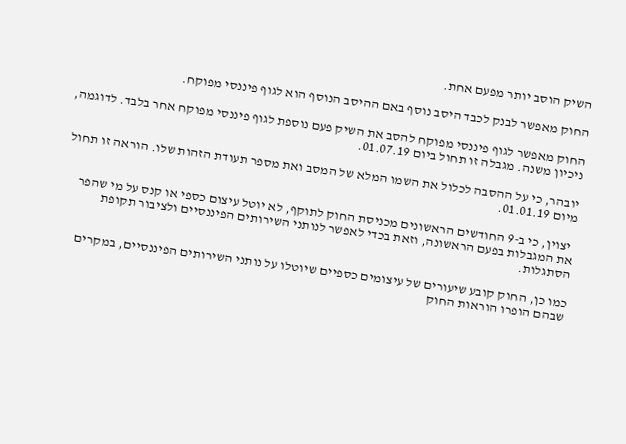השיק הוסב יותר מפעם אחת.

החוק מאפשר לבנק לכבד היסב נוסף באם ההיסב הנוסף הוא לגוף פיננסי מפוקח.

החוק מאפשר לגוף פיננסי מפוקח להסב את השיק פעם נוספת לגוף פיננסי מפוקח אחר בלבד. לדוגמה, ניכיון משנה. מגבלה זו תחול ביום 01.07.19.

יובהר, כי על ההסבה לכלול את השמו המלא של המסב ואת מספר תעודת הזהות שלו. הוראה זו תחול מיום 01.01.19.

 יצוין, כי ב-9 החודשים הראשונים מכניסת החוק לתוקף, לא יוטל עיצום כספי או קנס על מי שהפר את המגבלות בפעם הראשונה, וזאת בכדי לאפשר לנותני השירותים הפיננסיים ולציבור תקופת הסתגלות.

כמו כן, החוק קובע שיעורים של עיצומים כספיים שיוטלו על נותני השירותים הפיננסיים, במקרים שבהם הופרו הוראות החוק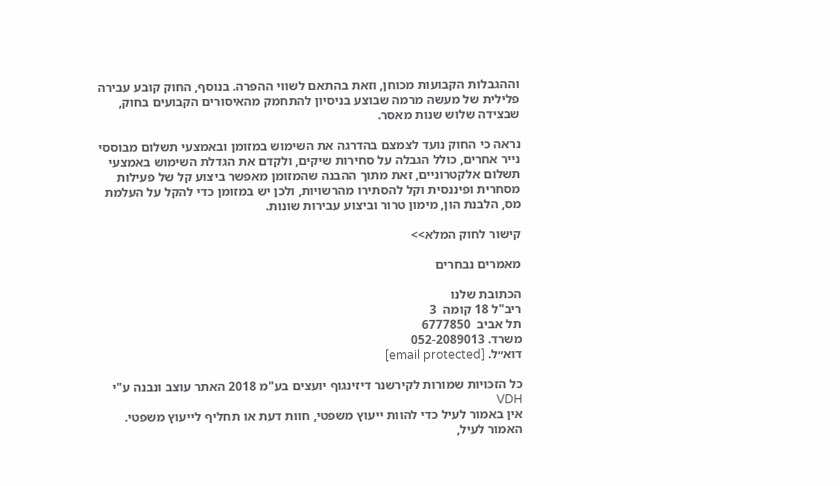וההגבלות הקבועות מכוחן, וזאת בהתאם לשווי ההפרה. בנוסף, החוק קובע עבירה פלילית של מעשה מרמה שבוצע בניסיון להתחמק מהאיסורים הקבועים בחוק, שבצידה שלוש שנות מאסר.

נראה כי החוק נועד לצמצם בהדרגה את השימוש במזומן ובאמצעי תשלום מבוססי נייר אחרים, כולל הגבלה על סחירות שיקים, ולקדם את הגדלת השימוש באמצעי תשלום אלקטרוניים, זאת מתוך ההבנה שהמזומן מאפשר ביצוע קל של פעילות מסחרית ופיננסית וקל להסתירו מהרשויות, ולכן יש במזומן כדי להקל על העלמת מס, הלבנת הון, מימון טרור וביצוע עבירות שונות.

קישור לחוק המלא>>

מאמרים נבחרים

הכתובת שלנו
ריב"ל 18 קומה  3
תל אביב  6777850
משרד. 052-2089013
דוא״ל. [email protected]

כל הזכויות שמורות לקירשנר דיזינגוף יועצים בע"מ 2018 האתר עוצב ונבנה ע"י VDH
אין באמור לעיל כדי להוות ייעוץ משפטי, חוות דעת או תחליף לייעוץ משפטי.
האמור לעיל,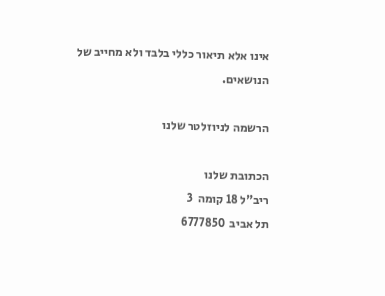אינו אלא תיאור כללי בלבד ולא מחייב של הנושאים.

הרשמה לניוזלטר שלנו

הכתובת שלנו
ריב"ל 18 קומה  3
תל אביב  6777850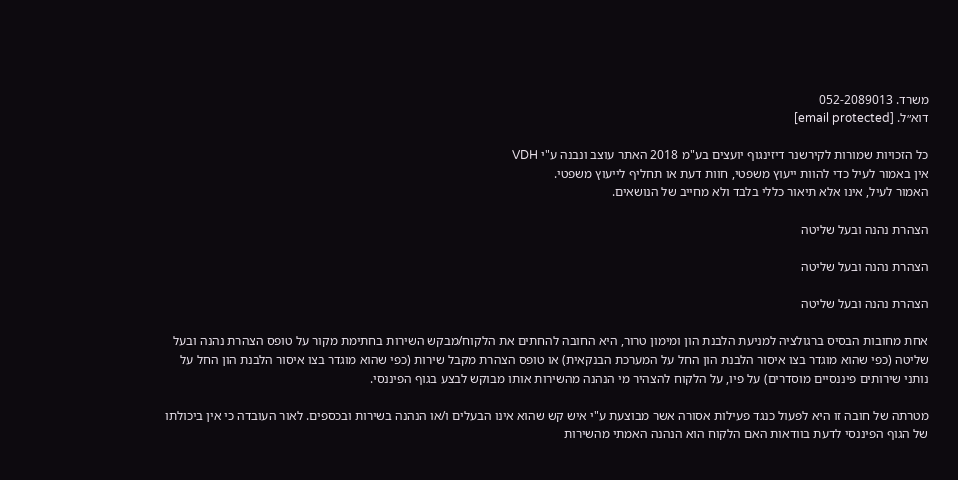משרד. 052-2089013
דוא״ל. [email protected]

כל הזכויות שמורות לקירשנר דיזינגוף יועצים בע"מ 2018 האתר עוצב ונבנה ע"י VDH
אין באמור לעיל כדי להוות ייעוץ משפטי, חוות דעת או תחליף לייעוץ משפטי.
האמור לעיל, אינו אלא תיאור כללי בלבד ולא מחייב של הנושאים.

הצהרת נהנה ובעל שליטה

הצהרת נהנה ובעל שליטה

הצהרת נהנה ובעל שליטה

אחת מחובות הבסיס ברגולציה למניעת הלבנת הון ומימון טרור, היא החובה להחתים את הלקוח/מבקש השירות בחתימת מקור על טופס הצהרת נהנה ובעל שליטה (כפי שהוא מוגדר בצו איסור הלבנת הון החל על המערכת הבנקאית) או טופס הצהרת מקבל שירות (כפי שהוא מוגדר בצו איסור הלבנת הון החל על נותני שירותים פיננסיים מוסדרים) על פיו, על הלקוח להצהיר מי הנהנה מהשירות אותו מבוקש לבצע בגוף הפיננסי.

מטרתה של חובה זו היא לפעול כנגד פעילות אסורה אשר מבוצעת ע"י איש קש שהוא אינו הבעלים ו/או הנהנה בשירות ובכספים. לאור העובדה כי אין ביכולתו של הגוף הפיננסי לדעת בוודאות האם הלקוח הוא הנהנה האמתי מהשירות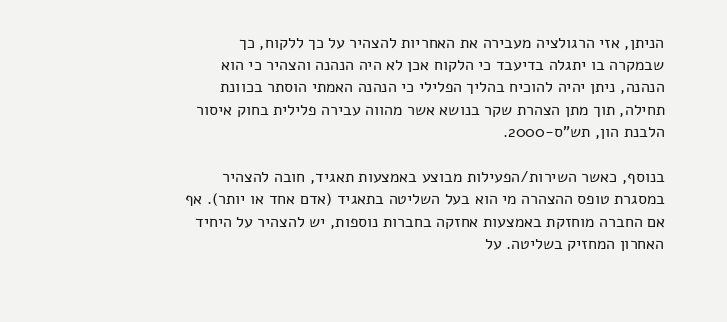הניתן, אזי הרגולציה מעבירה את האחריות להצהיר על כך ללקוח, כך שבמקרה בו יתגלה בדיעבד כי הלקוח אכן לא היה הנהנה והצהיר כי הוא הנהנה, ניתן יהיה להוכיח בהליך הפלילי כי הנהנה האמתי הוסתר בכוונת תחילה, תוך מתן הצהרת שקר בנושא אשר מהווה עבירה פלילית בחוק איסור הלבנת הון, תש"ס-2000.

בנוסף, כאשר השירות/הפעילות מבוצע באמצעות תאגיד, חובה להצהיר במסגרת טופס ההצהרה מי הוא בעל השליטה בתאגיד (אדם אחד או יותר). אף אם החברה מוחזקת באמצעות אחזקה בחברות נוספות, יש להצהיר על היחיד האחרון המחזיק בשליטה. על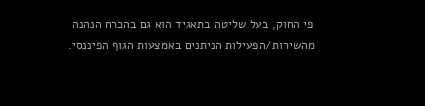פי החוק, בעל שליטה בתאגיד הוא גם בהכרח הנהנה מהשירות/הפעילות הניתנים באמצעות הגוף הפיננסי.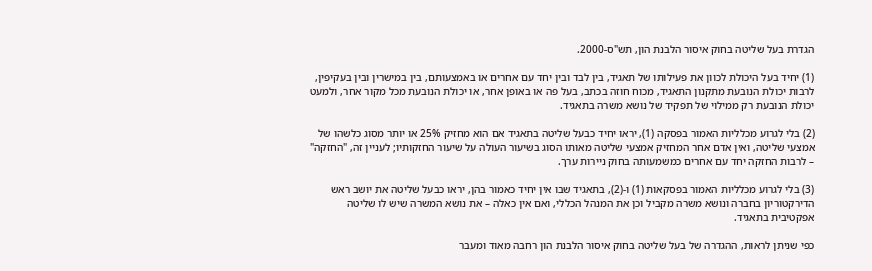הגדרת בעל שליטה בחוק איסור הלבנת הון, תש"ס-2000.

(1) יחיד בעל היכולת לכוון את פעילותו של תאגיד, בין לבד ובין יחד עם אחרים או באמצעותם, בין במישרין ובין בעקיפין, לרבות יכולת הנובעת מתקנון התאגיד, מכוח חוזה בכתב, בעל פה או באופן אחר, או יכולת הנובעת מכל מקור אחר, ולמעט יכולת הנובעת רק ממילוי של תפקיד של נושא משרה בתאגיד.

(2) בלי לגרוע מכלליות האמור בפסקה (1), יראו יחיד כבעל שליטה בתאגיד אם הוא מחזיק 25% או יותר מסוג כלשהו של אמצעי שליטה, ואין אדם אחר המחזיק אמצעי שליטה מאותו הסוג בשיעור העולה על שיעור החזקותיו; לעניין זה, "החזקה" – לרבות החזקה יחד עם אחרים כמשמעותה בחוק ניירות ערך.

(3) בלי לגרוע מכלליות האמור בפסקאות (1) ו-(2), בתאגיד שבו אין יחיד כאמור בהן, יראו כבעל שליטה את יושב ראש הדירקטוריון בחברה ונושא משרה מקביל וכן את המנהל הכללי, ואם אין כאלה – את נושא המשרה שיש לו שליטה אפקטיבית בתאגיד.

כפי שניתן לראות, ההגדרה של בעל שליטה בחוק איסור הלבנת הון רחבה מאוד ומעבר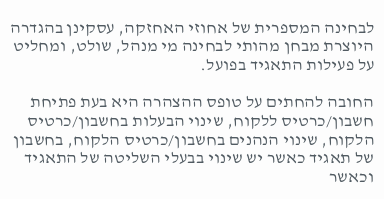לבחינה המספרית של אחוזי האחזקה, עסקינן בהגדרה היוצרת מבחן מהותי לבחינה מי מנהל, שולט, ומחליט על פעילות התאגיד בפועל.

החובה להחתים על טופס ההצהרה היא בעת פתיחת חשבון/כרטיס ללקוח, שינוי הבעלות בחשבון/כרטיס הלקוח, שינוי הנהנים בחשבון/כרטיס הלקוח, בחשבון של תאגיד כאשר יש שינוי בבעלי השליטה של התאגיד וכאשר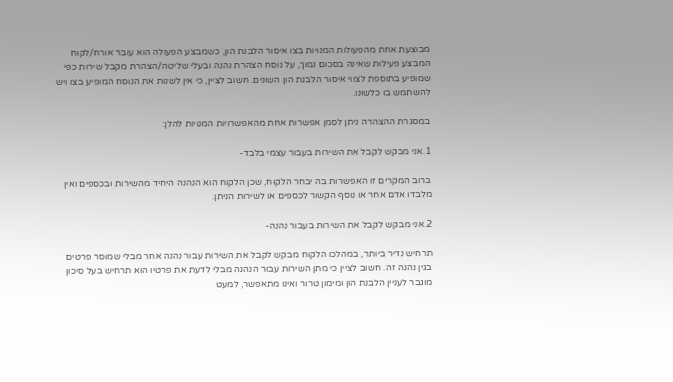מבוצעת אחת מהפעולות המנויות בצו איסור הלבנת הון, כשמבצע הפעולה הוא עובר אורח/לקוח המבצע פעילות שאינה בסכום נמוך, על נוסח הצהרת נהנה ובעלי שליטה/הצהרת מקבל שירות כפי שמופיע בתוספת לצווי איסור הלבנת הון השונים. חשוב לציין, כי אין לשנות את הנוסח המופיע בצו ויש להשתמש בו כלשונו.

במסגרת ההצהרה ניתן לסמן אפשרות אחת מהאפשרויות המנויות להלן:

1.אני מבקש לקבל את השירות בעבור עצמי בלבד-

ברוב המקרים זו האפשרות בה יבחר הלקוח, שכן הלקוח הוא הנהנה היחיד מהשירות ובכספים ואין מלבדו אדם אחר או נוסף הקשור לכספים או לשירות הניתן.

2.אני מבקש לקבל את השירות בעבור נהנה-

תרחיש נדיר ביותר, במהלכו הלקוח מבקש לקבל את השירות עבור נהנה אחר מבלי שמוסר פרטים בגין נהנה זה. חשוב לציין כי מתן השירות עבור הנהנה מבלי לדעת את פרטיו הוא תרחיש בעל סיכון מוגבר לעניין הלבנת הון ומימון טרור ואינו מתאפשר, למעט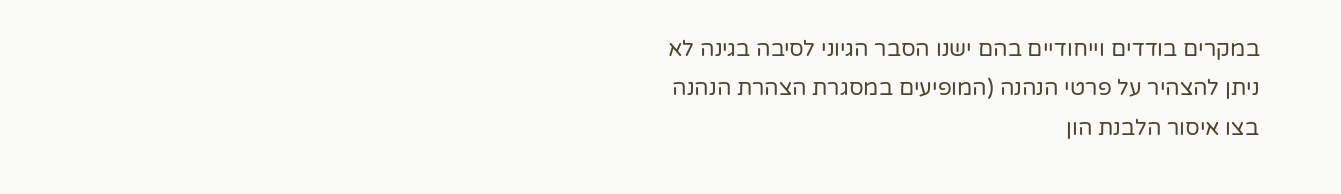במקרים בודדים וייחודיים בהם ישנו הסבר הגיוני לסיבה בגינה לא ניתן להצהיר על פרטי הנהנה (המופיעים במסגרת הצהרת הנהנה בצו איסור הלבנת הון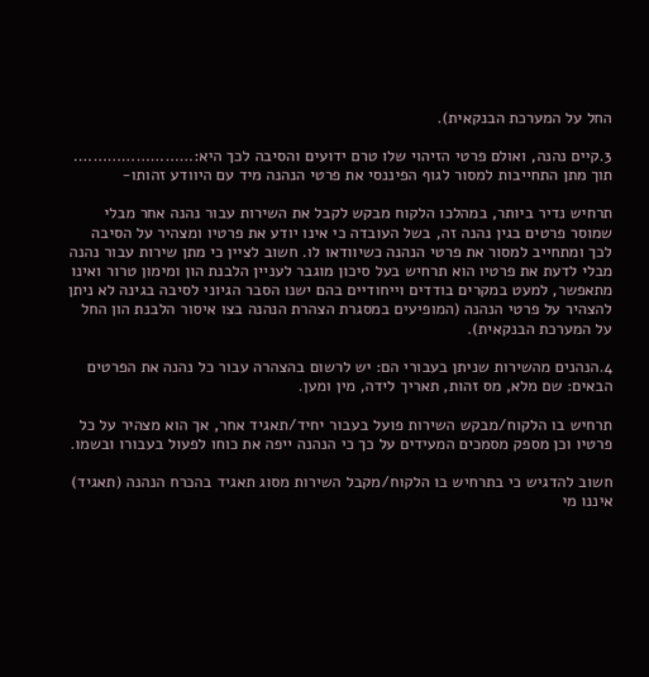החל על המערכת הבנקאית).

3.קיים נהנה, ואולם פרטי הזיהוי שלו טרם ידועים והסיבה לכך היא:……………………. תוך מתן התחייבות למסור לגוף הפיננסי את פרטי הנהנה מיד עם היוודע זהותו-

תרחיש נדיר ביותר, במהלכו הלקוח מבקש לקבל את השירות עבור נהנה אחר מבלי שמוסר פרטים בגין נהנה זה, בשל העובדה כי אינו יודע את פרטיו ומצהיר על הסיבה לכך ומתחייב למסור את פרטי הנהנה כשיוודאו לו. חשוב לציין כי מתן שירות עבור נהנה מבלי לדעת את פרטיו הוא תרחיש בעל סיכון מוגבר לעניין הלבנת הון ומימון טרור ואינו מתאפשר, למעט במקרים בודדים וייחודיים בהם ישנו הסבר הגיוני לסיבה בגינה לא ניתן להצהיר על פרטי הנהנה (המופיעים במסגרת הצהרת הנהנה בצו איסור הלבנת הון החל על המערכת הבנקאית).

4.הנהנים מהשירות שניתן בעבורי הם: יש לרשום בהצהרה עבור כל נהנה את הפרטים הבאים: שם מלא, מס זהות, תאריך לידה, מין ומען.

תרחיש בו הלקוח/מבקש השירות פועל בעבור יחיד/תאגיד אחר, אך הוא מצהיר על כל פרטיו וכן מספק מסמכים המעידים על כך כי הנהנה ייפה את כוחו לפעול בעבורו ובשמו.

חשוב להדגיש כי בתרחיש בו הלקוח/מקבל השירות מסוג תאגיד בהכרח הנהנה (תאגיד) איננו מי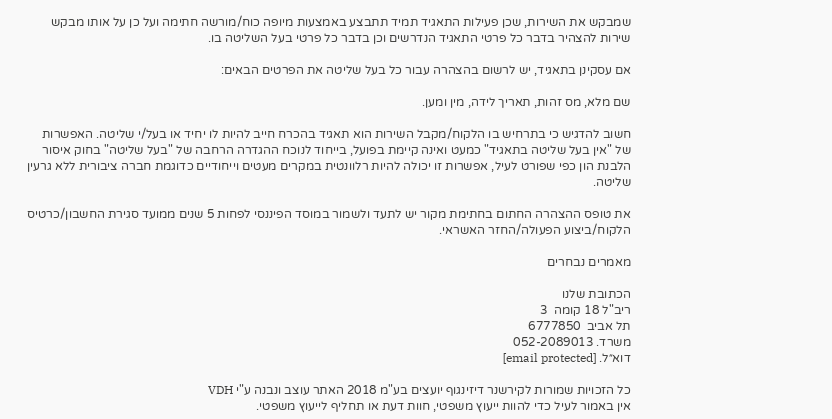שמבקש את השירות, שכן פעילות התאגיד תמיד תתבצע באמצעות מיופה כוח/מורשה חתימה ועל כן על אותו מבקש שירות להצהיר בדבר כל פרטי התאגיד הנדרשים וכן בדבר כל פרטי בעל השליטה בו.

אם עסקינן בתאגיד, יש לרשום בהצהרה עבור כל בעל שליטה את הפרטים הבאים:

שם מלא, מס זהות, תאריך לידה, מין ומען.

חשוב להדגיש כי בתרחיש בו הלקוח/מקבל השירות הוא תאגיד בהכרח חייב להיות לו יחיד או בעל/י שליטה. האפשרות של "אין בעל שליטה בתאגיד" כמעט ואינה קיימת בפועל, בייחוד לנוכח ההגדרה הרחבה של "בעל שליטה" בחוק איסור הלבנת הון כפי שפורט לעיל, אפשרות זו יכולה להיות רלוונטית במקרים מעטים וייחודיים כדוגמת חברה ציבורית ללא גרעין שליטה.

את טופס ההצהרה החתום בחתימת מקור יש לתעד ולשמור במוסד הפיננסי לפחות 5 שנים ממועד סגירת החשבון/כרטיס הלקוח/ביצוע הפעולה/החזר האשראי.

מאמרים נבחרים

הכתובת שלנו
ריב"ל 18 קומה  3
תל אביב  6777850
משרד. 052-2089013
דוא״ל. [email protected]

כל הזכויות שמורות לקירשנר דיזינגוף יועצים בע"מ 2018 האתר עוצב ונבנה ע"י VDH
אין באמור לעיל כדי להוות ייעוץ משפטי, חוות דעת או תחליף לייעוץ משפטי.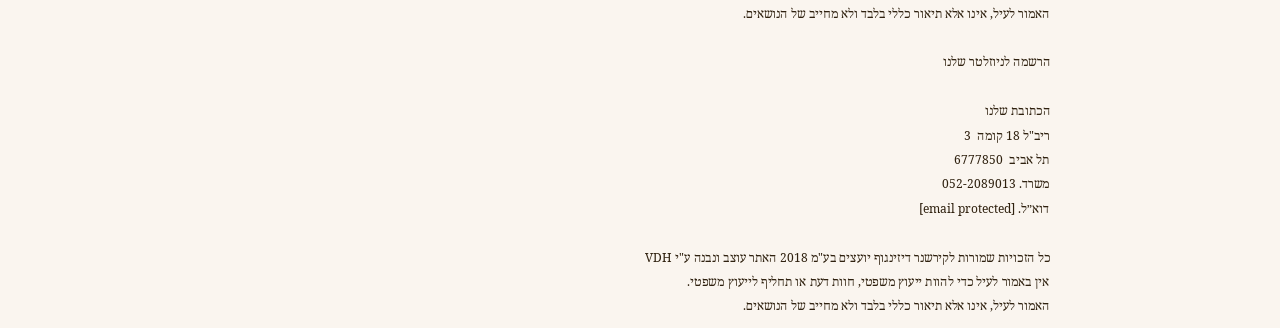האמור לעיל, אינו אלא תיאור כללי בלבד ולא מחייב של הנושאים.

הרשמה לניוזלטר שלנו

הכתובת שלנו
ריב"ל 18 קומה  3
תל אביב  6777850
משרד. 052-2089013
דוא״ל. [email protected]

כל הזכויות שמורות לקירשנר דיזינגוף יועצים בע"מ 2018 האתר עוצב ונבנה ע"י VDH
אין באמור לעיל כדי להוות ייעוץ משפטי, חוות דעת או תחליף לייעוץ משפטי.
האמור לעיל, אינו אלא תיאור כללי בלבד ולא מחייב של הנושאים.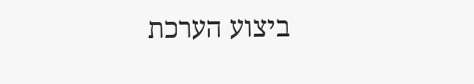ביצוע הערכת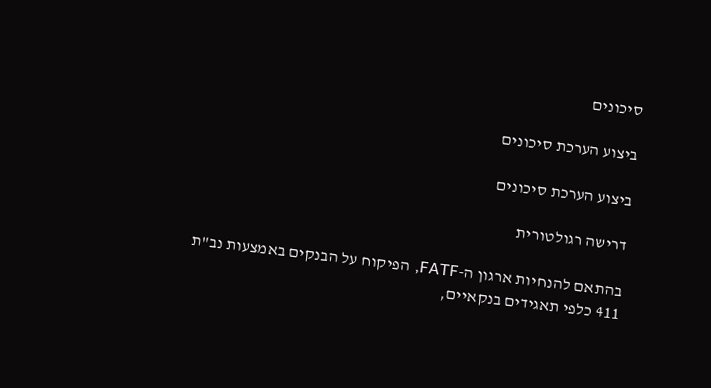סיכונים

ביצוע הערכת סיכונים

ביצוע הערכת סיכונים

דרישה רגולטורית

בהתאם להנחיות ארגון ה-FATF, הפיקוח על הבנקים באמצעות נב"ת 411 כלפי תאגידים בנקאיים,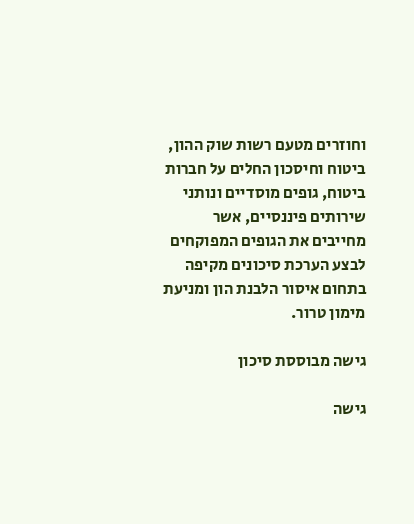וחוזרים מטעם רשות שוק ההון, ביטוח וחיסכון החלים על חברות ביטוח, גופים מוסדיים ונותני שירותים פיננסיים, אשר מחייבים את הגופים המפוקחים לבצע הערכת סיכונים מקיפה בתחום איסור הלבנת הון ומניעת מימון טרור.

גישה מבוססת סיכון

גישה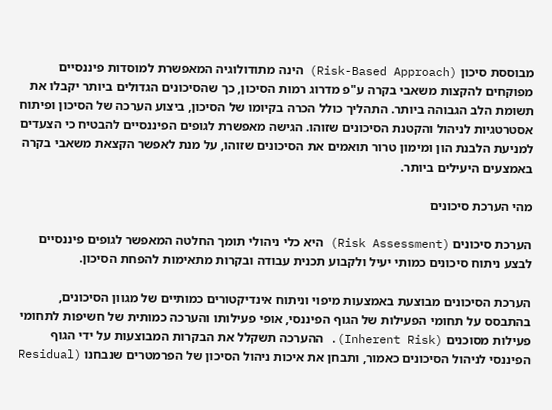מבוססת סיכון (Risk-Based Approach) הינה מתודולוגיה המאפשרת למוסדות פיננסיים מפוקחים להקצות משאבי בקרה ע"פ מדרוג רמות הסיכון, כך שהסיכונים הגדולים ביותר יקבלו את תשומת הלב הגבוהה ביותר. התהליך כולל הכרה בקיומו של הסיכון, ביצוע הערכה של הסיכון ופיתוח אסטרטגיות לניהול והקטנת הסיכונים שזוהו. הגישה מאפשרת לגופים הפיננסיים להבטיח כי הצעדים למניעת הלבנת הון ומימון טרור תואמים את הסיכונים שזוהו, על מנת לאפשר הקצאת משאבי בקרה באמצעים היעילים ביותר.

מהי הערכת סיכונים

הערכת סיכונים (Risk Assessment) היא כלי ניהולי תומך החלטה המאפשר לגופים פיננסיים לבצע ניתוח סיכונים כמותי יעיל ולקבוע תכנית עבודה ובקרות מתאימות להפחת הסיכון.

הערכת הסיכונים מבוצעת באמצעות מיפוי וניתוח אינדיקטורים כמותיים של מגוון הסיכונים, בהתבסס על תחומי הפעילות של הגוף הפיננסי, אופי פעילותו והערכה כמותית של חשיפות לתחומי פעילות מסוכנים (Inherent Risk). ההערכה תשקלל את הבקרות המבוצעות על ידי הגוף הפיננסי לניהול הסיכונים כאמור, ותבחן את איכות ניהול הסיכון של הפרמטרים שנבחנו (Residual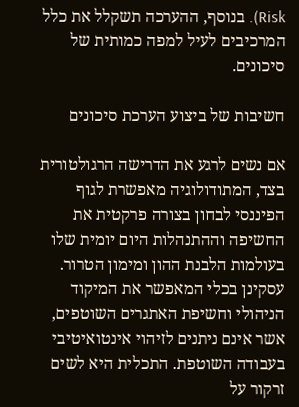Risk). בנוסף, ההערכה תשקלל את כלל המרכיבים לעיל למפה כמותית של סיכונים.

חשיבות של ביצוע הערכת סיכונים

אם נשים לרגע את הדרישה הרגולטורית בצד, המתודולוגיה מאפשרת לגוף הפיננסי לבחון בצורה פרקטית את החשיפה וההתנהלות היום יומית שלו בעולמות הלבנת ההון ומימון הטרור. עסקינן בכלי המאפשר את המיקוד הניהולי וחשיפת האתגרים השוטפים, אשר אינם ניתנים לזיהוי אינטואיטיבי בעבודה השוטפת. התכלית היא לשים זרקור על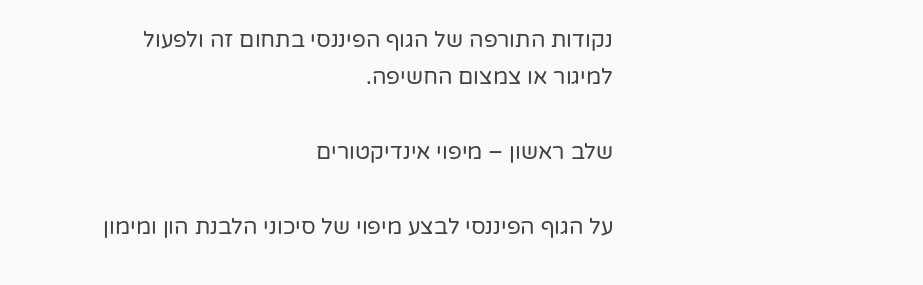נקודות התורפה של הגוף הפיננסי בתחום זה ולפעול למיגור או צמצום החשיפה.

שלב ראשון – מיפוי אינדיקטורים

על הגוף הפיננסי לבצע מיפוי של סיכוני הלבנת הון ומימון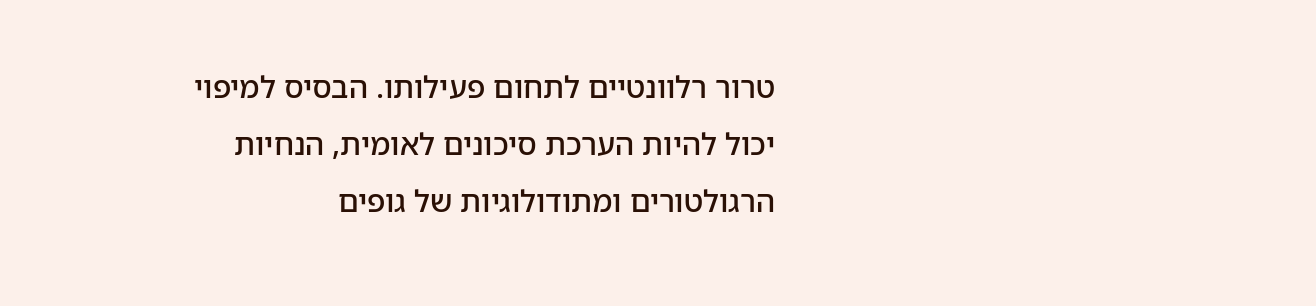טרור רלוונטיים לתחום פעילותו. הבסיס למיפוי יכול להיות הערכת סיכונים לאומית, הנחיות הרגולטורים ומתודולוגיות של גופים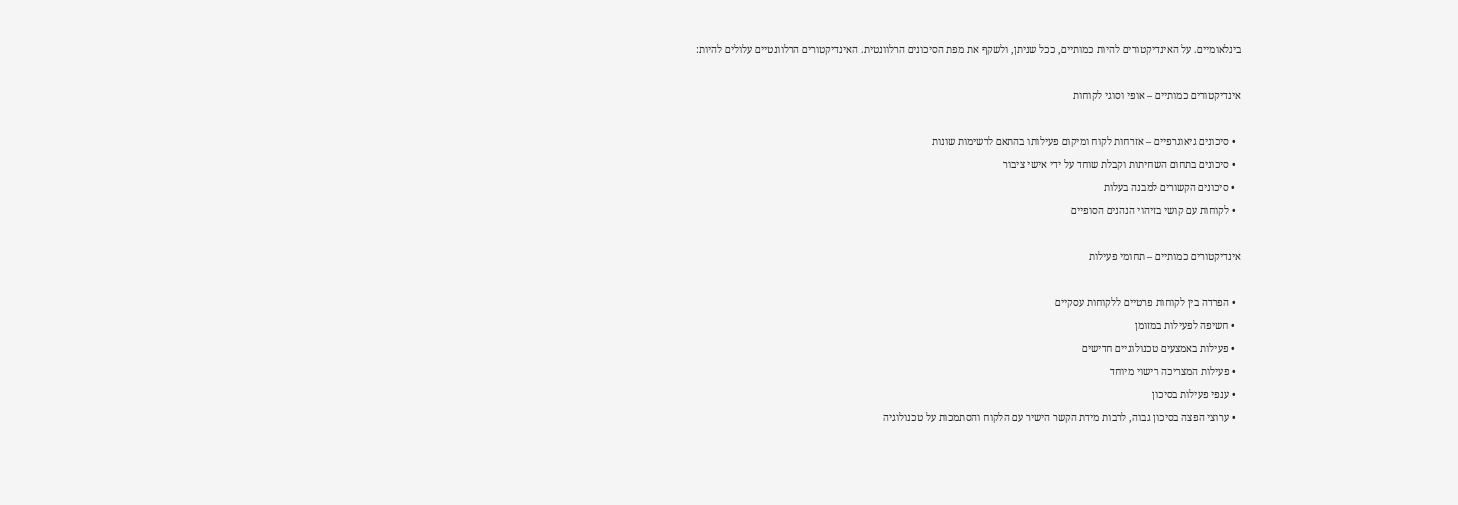בינלאומיים. על האינדיקטורים להיות כמותיים, ככל שניתן, ולשקף את מפת הסיכונים הרלוונטית. האינדיקטורים הרלוונטיים עלולים להיות:

אינדיקטורים כמותיים – אופי וסוגי לקוחות

  • סיכונים גיאוגרפיים – אזרחות לקוח ומיקום פעילותו בהתאם לרשימות שונות
  • סיכונים בתחום השחיתות וקבלת שוחד על ידי אישי ציבור
  • סיכונים הקשורים למבנה בעלות
  • לקוחות עם קושי בזיהוי הנהנים הסופיים

אינדיקטורים כמותיים – תחומי פעילות

  • הפרדה בין לקוחות פרטיים ללקוחות עסקיים
  • חשיפה לפעילות במזומן
  • פעילות באמצעים טכנולוגיים חדישים
  • פעילות המצריכה רישוי מיוחד
  • ענפי פעילות בסיכון
  • ערוצי הפצה בסיכון גבוה, לרבות מידת הקשר הישיר עם הלקוח והסתמכות על טכנולוגיה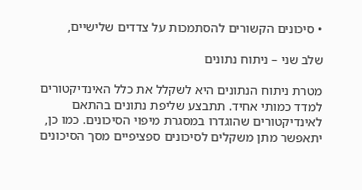• סיכונים הקשורים להסתמכות על צדדים שלישיים,

שלב שני – ניתוח נתונים

מטרת ניתוח הנתונים היא לשקלל את כלל האינדיקטורים למדד כמותי אחיד. תתבצע שליפת נתונים בהתאם לאינדיקטורים שהוגדרו במסגרת מיפוי הסיכונים. כמו כן, יתאפשר מתן משקלים לסיכונים ספציפיים מסך הסיכונים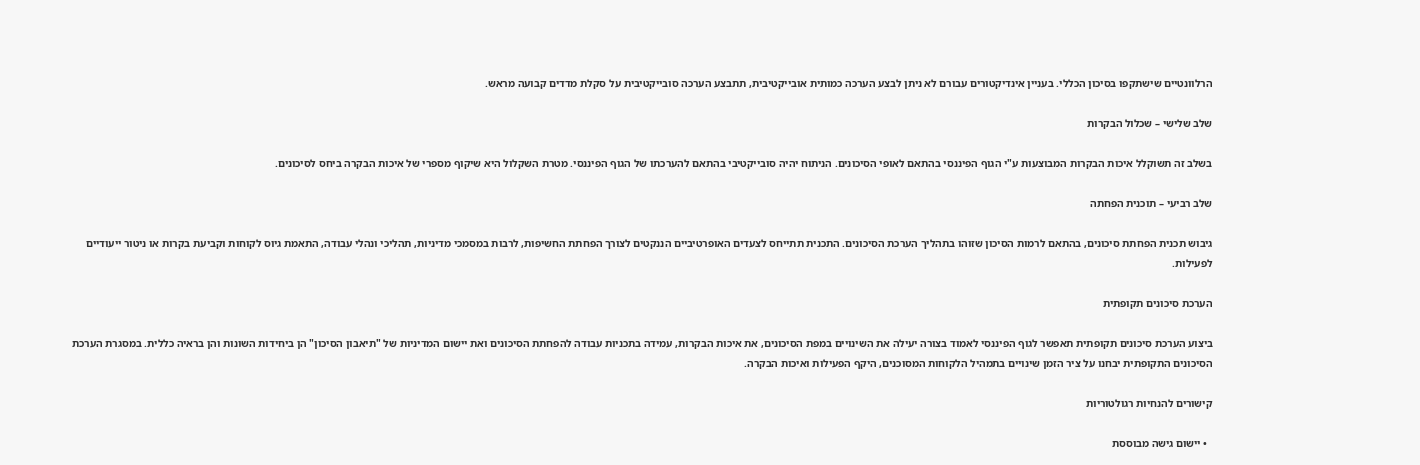הרלוונטיים שישתקפו בסיכון הכללי. בעניין אינדיקטורים עבורם לא ניתן לבצע הערכה כמותית אובייקטיבית, תתבצע הערכה סובייקטיבית על סקלת מדדים קבועה מראש.

שלב שלישי – שכלול הבקרות

בשלב זה תשוקלל איכות הבקרות המבוצעות ע"י הגוף הפיננסי בהתאם לאופי הסיכונים. הניתוח יהיה סובייקטיבי בהתאם להערכתו של הגוף הפיננסי. מטרת השקלול היא שיקוף מספרי של איכות הבקרה ביחס לסיכונים.

שלב רביעי – תוכנית הפחתה

גיבוש תכנית הפחתת סיכונים, בהתאם לרמות הסיכון שזוהו בתהליך הערכת הסיכונים. התכנית תתייחס לצעדים האופרטיביים הננקטים לצורך הפחתת החשיפות, לרבות במסמכי מדיניות, תהליכי ונהלי עבודה, התאמת גיוס לקוחות וקביעת בקרות או ניטור ייעודיים לפעילות.

הערכת סיכונים תקופתית

ביצוע הערכת סיכונים תקופתית תאפשר לגוף הפיננסי לאמוד בצורה יעילה את השינויים במפת הסיכונים, את איכות הבקרות, עמידה בתכניות עבודה להפחתת הסיכונים ואת יישום המדיניות של "תיאבון הסיכון" הן ביחידות השונות והן בראיה כללית. במסגרת הערכת הסיכונים התקופתית יבחנו על ציר הזמן שינויים בתמהיל הלקוחות המסוכנים, היקף הפעילות ואיכות הבקרה.

קישורים להנחיות רגולטוריות

  • יישום גישה מבוססת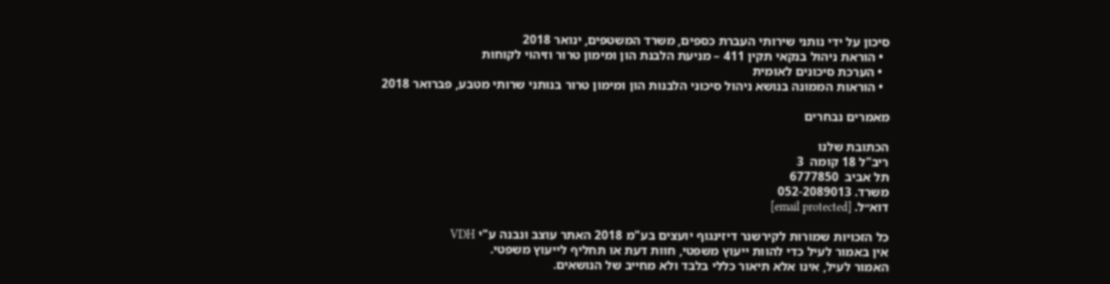סיכון על ידי נותני שירותי העברת כספים, משרד המשטפים, ינואר 2018
  • הוראת ניהול בנקאי תקין 411 – מניעת הלבנת הון ומימון טרור וזיהוי לקוחות
  • הערכת סיכונים לאומית
  • הוראות הממונה בנושא ניהול סיכוני הלבנות הון ומימון טרור בנותני שרותי מטבע, פברואר 2018

מאמרים נבחרים

הכתובת שלנו
ריב"ל 18 קומה  3
תל אביב  6777850
משרד. 052-2089013
דוא״ל. [email protected]

כל הזכויות שמורות לקירשנר דיזינגוף יועצים בע"מ 2018 האתר עוצב ונבנה ע"י VDH
אין באמור לעיל כדי להוות ייעוץ משפטי, חוות דעת או תחליף לייעוץ משפטי.
האמור לעיל, אינו אלא תיאור כללי בלבד ולא מחייב של הנושאים.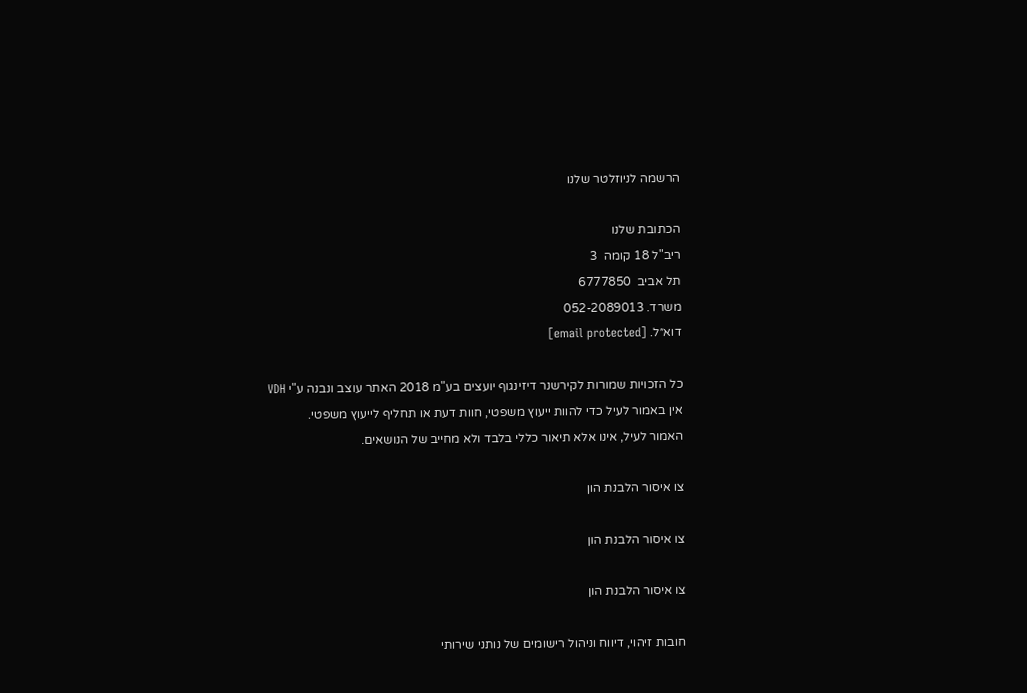הרשמה לניוזלטר שלנו

הכתובת שלנו
ריב"ל 18 קומה  3
תל אביב  6777850
משרד. 052-2089013
דוא״ל. [email protected]

כל הזכויות שמורות לקירשנר דיזינגוף יועצים בע"מ 2018 האתר עוצב ונבנה ע"י VDH
אין באמור לעיל כדי להוות ייעוץ משפטי, חוות דעת או תחליף לייעוץ משפטי.
האמור לעיל, אינו אלא תיאור כללי בלבד ולא מחייב של הנושאים.

צו איסור הלבנת הון

צו איסור הלבנת הון

צו איסור הלבנת הון

חובות זיהוי, דיווח וניהול רישומים של נותני שירותי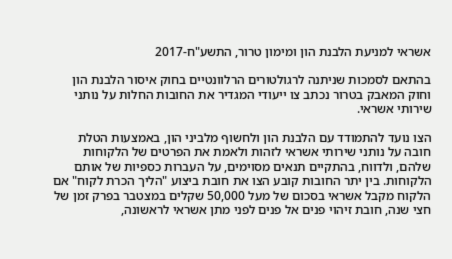אשראי למניעת הלבנת הון ומימון טרור, התשע"ח-2017

בהתאם לסמכות שניתנה לרגולטורים הרלוונטיים בחוק איסור הלבנת הון וחוק המאבק בטרור נכתב צו ייעודי המגדיר את החובות החלות על נותני שירותי אשראי.

הצו נועד להתמודד עם הלבנת הון ולחשוף מלביני הון, באמצעות הטלת חובה על נותני שירותי אשראי לזהות ולאמת את הפרטים של הלקוחות שלהם, ולדווח, בהתקיים תנאים מסוימים, על העברות כספיות של אותם הלקוחות. בין יתר החובות קובע הצו את חובת ביצוע "הליך הכרת לקוח" אם הלקוח מקבל אשראי בסכום של מעל 50,000 שקלים במצטבר בפרק זמן של חצי שנה, חובת זיהוי פנים אל פנים לפני מתן אשראי לראשונה,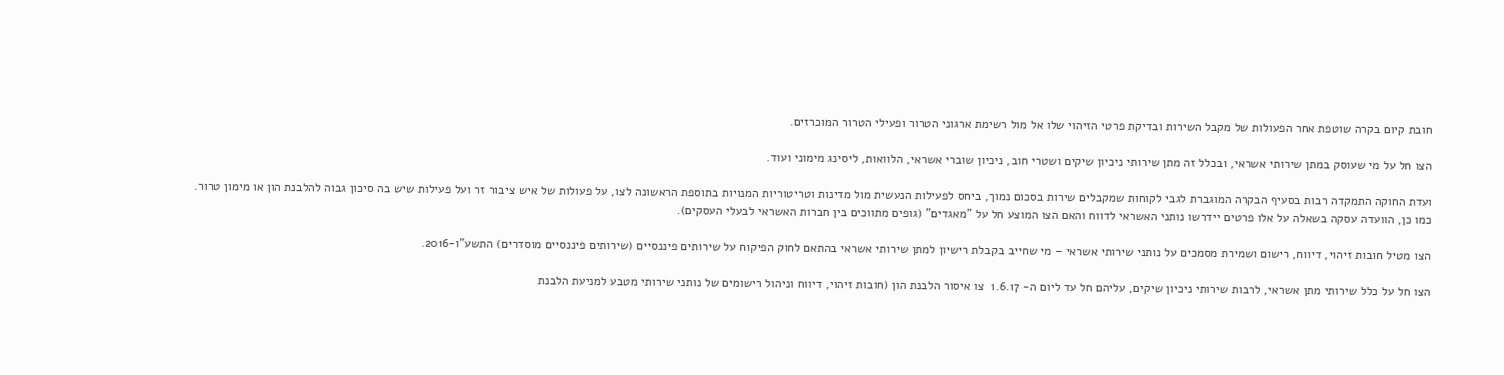חובת קיום בקרה שוטפת אחר הפעולות של מקבל השירות ובדיקת פרטי הזיהוי שלו אל מול רשימת ארגוני הטרור ופעילי הטרור המוכרזים.

הצו חל על מי שעוסק במתן שירותי אשראי, ובכלל זה מתן שירותי ניכיון שיקים ושטרי חוב, ניכיון שוברי אשראי, הלוואות, ליסינג מימוני ועוד.

ועדת החוקה התמקדה רבות בסעיף הבקרה המוגברת לגבי לקוחות שמקבלים שירות בסכום נמוך, ביחס לפעילות הנעשית מול מדינות וטריטוריות המנויות בתוספת הראשונה לצו, על פעולות של איש ציבור זר ועל פעילות שיש בה סיכון גבוה להלבנת הון או מימון טרור. כמו כן, הוועדה עסקה בשאלה על אלו פרטים יידרשו נותני האשראי לדווח והאם הצו המוצע חל על "מאגדים" (גופים מתווכים בין חברות האשראי לבעלי העסקים).

הצו מטיל חובות זיהוי, דיווח, רישום ושמירת מסמכים על נותני שירותי אשראי – מי שחייב בקבלת רישיון למתן שירותי אשראי בהתאם לחוק הפיקוח על שירותים פיננסיים (שירותים פיננסיים מוסדרים) התשע"ו-2016.

הצו חל על כלל שירותי מתן אשראי, לרבות שירותי ניכיון שיקים, עליהם חל עד ליום ה- 1.6.17  צו איסור הלבנת הון (חובות זיהוי, דיווח וניהול רישומים של נותני שירותי מטבע למניעת הלבנת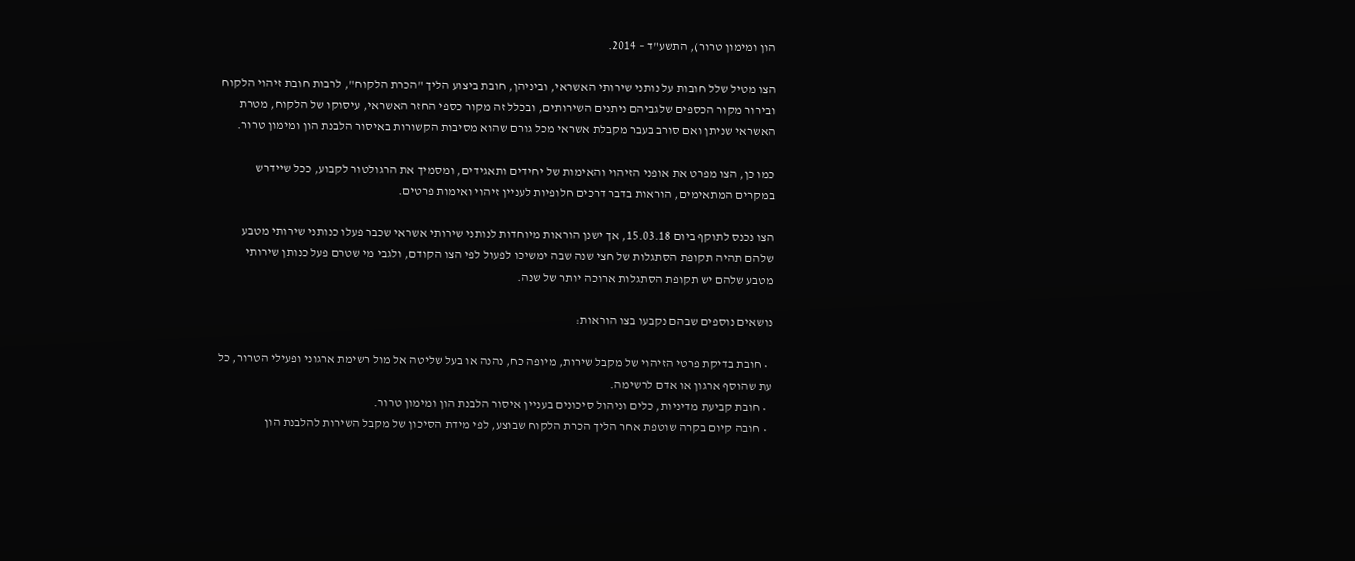הון ומימון טרור), התשע"ד – 2014.

הצו מטיל שלל חובות על נותני שירותי האשראי, וביניהן, חובת ביצוע הליך "הכרת הלקוח", לרבות חובת זיהוי הלקוח ובירור מקור הכספים שלגביהם ניתנים השירותים, ובכלל זה מקור כספי החזר האשראי, עיסוקו של הלקוח, מטרת האשראי שניתן ואם סורב בעבר מקבלת אשראי מכל גורם שהוא מסיבות הקשורות באיסור הלבנת הון ומימון טרור.

כמו כן, הצו מפרט את אופני הזיהוי והאימות של יחידים ותאגידים, ומסמיך את הרגולטור לקבוע, ככל שיידרש במקרים המתאימים, הוראות בדבר דרכים חלופיות לעניין זיהוי ואימות פרטים.

הצו נכנס לתוקף ביום 15.03.18, אך ישנן הוראות מיוחדות לנותני שירותי אשראי שכבר פעלו כנותני שירותי מטבע שלהם תהיה תקופת הסתגלות של חצי שנה שבה ימשיכו לפעול לפי הצו הקודם, ולגבי מי שטרם פעל כנותן שירותי מטבע שלהם יש תקופת הסתגלות ארוכה יותר של שנה.

נושאים נוספים שבהם נקבעו בצו הוראות:

  • חובת בדיקת פרטי הזיהוי של מקבל שירות, מיופה כח, נהנה או בעל שליטה אל מול רשימת ארגוני ופעילי הטרור, כל עת שהוסף ארגון או אדם לרשימה.
  • חובת קביעת מדיניות, כלים וניהול סיכונים בעניין איסור הלבנת הון ומימון טרור.
  • חובה קיום בקרה שוטפת אחר הליך הכרת הלקוח שבוצע, לפי מידת הסיכון של מקבל השירות להלבנת הון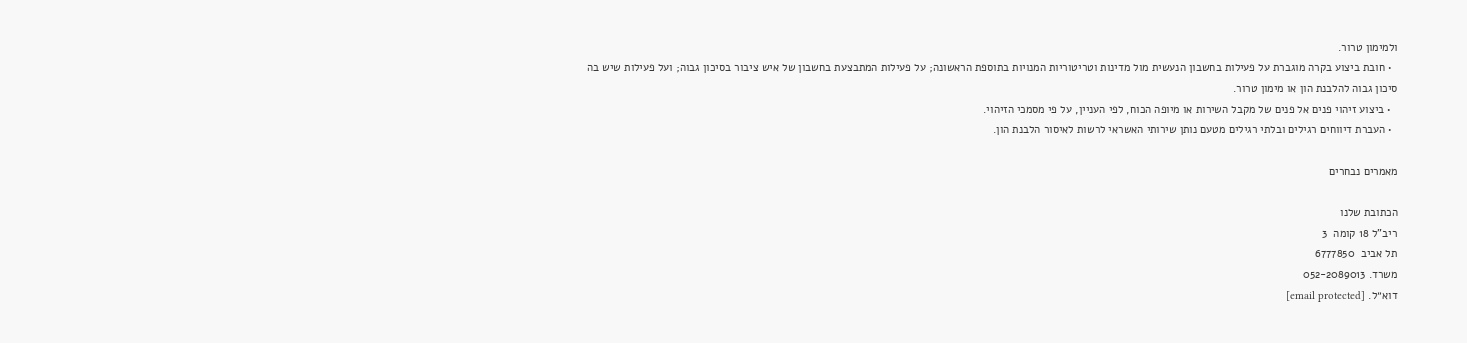ולמימון טרור.
  • חובת ביצוע בקרה מוגברת על פעילות בחשבון הנעשית מול מדינות וטריטוריות המנויות בתוספת הראשונה; על פעילות המתבצעת בחשבון של איש ציבור בסיכון גבוה; ועל פעילות שיש בה סיכון גבוה להלבנת הון או מימון טרור.
  • ביצוע זיהוי פנים אל פנים של מקבל השירות או מיופה הכוח, לפי העניין, על פי מסמכי הזיהוי.
  • העברת דיווחים רגילים ובלתי רגילים מטעם נותן שירותי האשראי לרשות לאיסור הלבנת הון.

מאמרים נבחרים

הכתובת שלנו
ריב"ל 18 קומה  3
תל אביב  6777850
משרד. 052-2089013
דוא״ל. [email protected]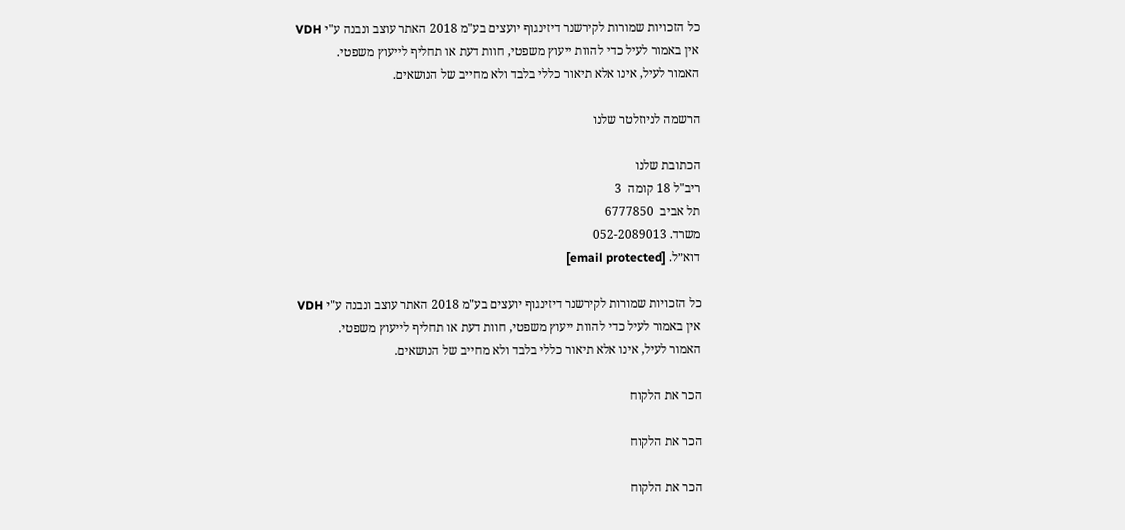כל הזכויות שמורות לקירשנר דיזינגוף יועצים בע"מ 2018 האתר עוצב ונבנה ע"י VDH
אין באמור לעיל כדי להוות ייעוץ משפטי, חוות דעת או תחליף לייעוץ משפטי.
האמור לעיל, אינו אלא תיאור כללי בלבד ולא מחייב של הנושאים.

הרשמה לניוזלטר שלנו

הכתובת שלנו
ריב"ל 18 קומה  3
תל אביב  6777850
משרד. 052-2089013
דוא״ל. [email protected]

כל הזכויות שמורות לקירשנר דיזינגוף יועצים בע"מ 2018 האתר עוצב ונבנה ע"י VDH
אין באמור לעיל כדי להוות ייעוץ משפטי, חוות דעת או תחליף לייעוץ משפטי.
האמור לעיל, אינו אלא תיאור כללי בלבד ולא מחייב של הנושאים.

הכר את הלקוח

הכר את הלקוח

הכר את הלקוח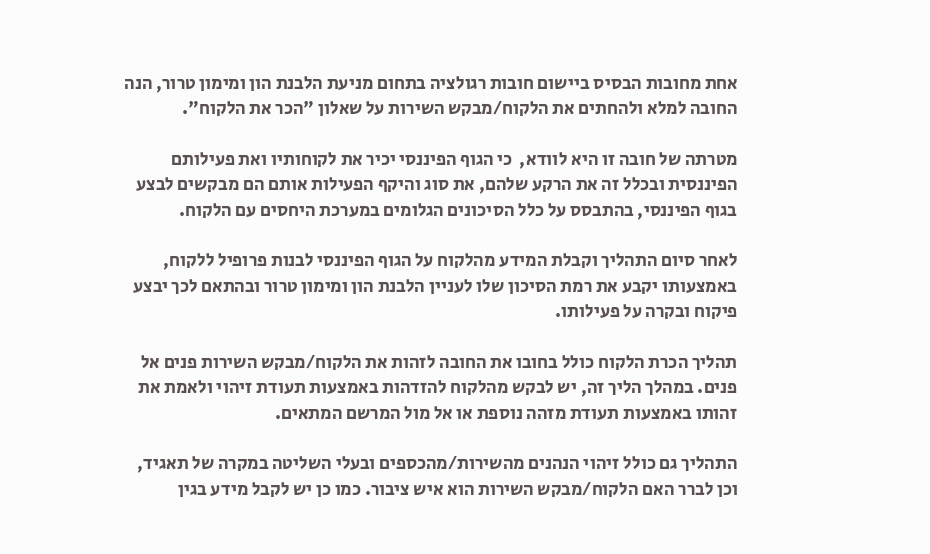אחת מחובות הבסיס ביישום חובות רגולציה בתחום מניעת הלבנת הון ומימון טרור, הנה החובה למלא ולהחתים את הלקוח/מבקש השירות על שאלון "הכר את הלקוח".

מטרתה של חובה זו היא לוודא,  כי הגוף הפיננסי יכיר את לקוחותיו ואת פעילותם הפיננסית ובכלל זה את הרקע שלהם, את סוג והיקף הפעילות אותם הם מבקשים לבצע בגוף הפיננסי, בהתבסס על כלל הסיכונים הגלומים במערכת היחסים עם הלקוח.

לאחר סיום התהליך וקבלת המידע מהלקוח על הגוף הפיננסי לבנות פרופיל ללקוח, באמצעותו יקבע את רמת הסיכון שלו לעניין הלבנת הון ומימון טרור ובהתאם לכך יבצע פיקוח ובקרה על פעילותו.

תהליך הכרת הלקוח כולל בחובו את החובה לזהות את הלקוח/מבקש השירות פנים אל פנים. במהלך הליך זה, יש לבקש מהלקוח להזדהות באמצעות תעודת זיהוי ולאמת את זהותו באמצעות תעודת מזהה נוספת או אל מול המרשם המתאים.

התהליך גם כולל זיהוי הנהנים מהשירות/מהכספים ובעלי השליטה במקרה של תאגיד, וכן לברר האם הלקוח/מבקש השירות הוא איש ציבור. כמו כן יש לקבל מידע בגין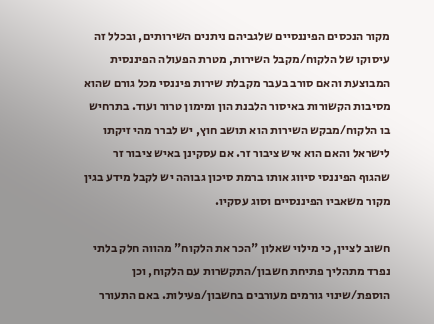מקור הנכסים הפיננסיים שלגביהם ניתנים השירותים, ובכלל זה עיסוקו של הלקוח/מקבל השירות, מטרת הפעולה הפיננסית המבוצעת והאם סורב בעבר מקבלת שירות פיננסי מכל גורם שהוא מסיבות הקשורות באיסור הלבנת הון ומימון טרור ועוד. בתרחיש בו הלקוח/מבקש השירות הוא תושב חוץ, יש לברר מהי זיקתו לישראל והאם הוא איש ציבור זר. אם עסקינן באיש ציבור זר שהגוף הפיננסי סיווג אותו ברמת סיכון גבוהה יש לקבל מידע בגין מקור משאביו הפיננסיים וסוג עסקיו.

חשוב לציין, כי מילוי שאלון "הכר את הלקוח" מהווה חלק בלתי נפרד מתהליך פתיחת חשבון/התקשרות עם הלקוח, וכן הוספת/שינוי גורמים מעורבים בחשבון/פעילות. באם התעורר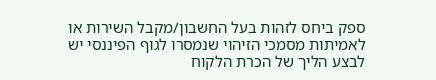ספק ביחס לזהות בעל החשבון/מקבל השירות או לאמיתות מסמכי הזיהוי שנמסרו לגוף הפיננסי יש לבצע הליך של הכרת הלקוח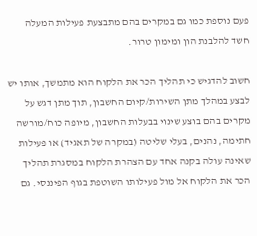פעם נוספת כמו גם במקרים בהם מתבצעת פעילות המעלה חשד להלבנת הון ומימון טרור.

חשוב להדגיש כי תהליך הכר את הלקוח הוא מתמשך, אותו יש לבצע במהלך מתן השירות/קיום החשבון, תוך מתן דגש על מקרים בהם בוצע שינוי בבעלות החשבון, מיופה כוח/מורשה חתימה, נהנים, בעלי שליטה (במקרה של תאגיד) או פעילות שאינה עולה בקנה אחד עם הצהרת הלקוח במסגרת תהליך הכר את הלקוח אל מול פעילותו השוטפת בגוף הפיננסי. גם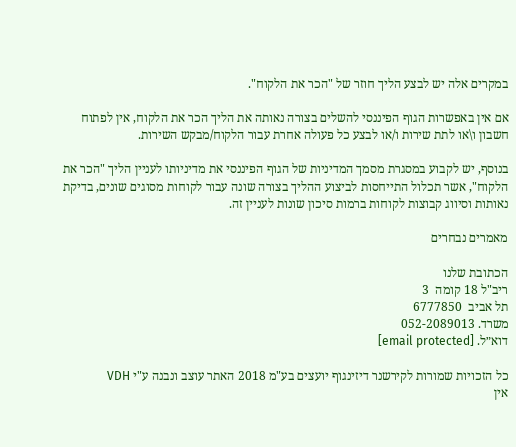במקרים אלה יש לבצע הליך חוזר של "הכר את הלקוח".

אם אין באפשרות הגוף הפיננסי להשלים בצורה נאותה את הליך הכר את הלקוח, אין לפתוח חשבון ו\או לתת שירות ו/או לבצע כל פעולה אחרת עבור הלקוח/מבקש השירות.

בנוסף, יש לקבוע במסגרת מסמך המדיניות של הגוף הפיננסי את מדיניותו לעניין הליך "הכר את הלקוח", אשר תכלול התייחסות לביצוע ההליך בצורה שונה עבור לקוחות מסוגים שונים, בדיקת נאותות וסיווג קבוצות לקוחות ברמות סיכון שונות לעניין זה.

מאמרים נבחרים

הכתובת שלנו
ריב"ל 18 קומה  3
תל אביב  6777850
משרד. 052-2089013
דוא״ל. [email protected]

כל הזכויות שמורות לקירשנר דיזינגוף יועצים בע"מ 2018 האתר עוצב ונבנה ע"י VDH
אין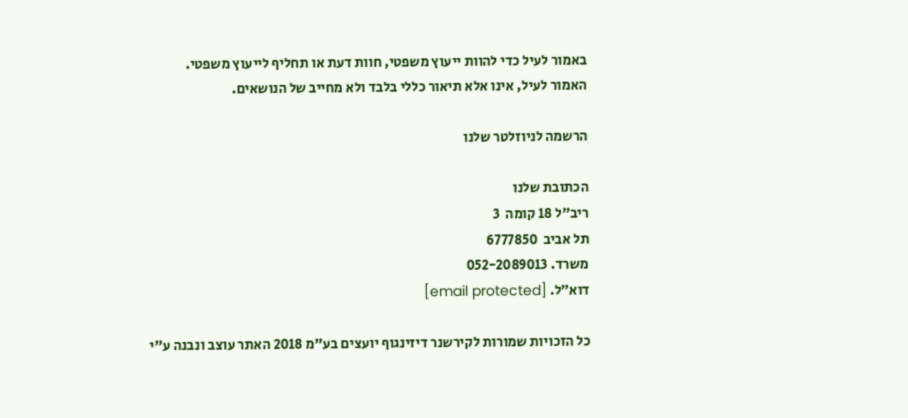באמור לעיל כדי להוות ייעוץ משפטי, חוות דעת או תחליף לייעוץ משפטי.
האמור לעיל, אינו אלא תיאור כללי בלבד ולא מחייב של הנושאים.

הרשמה לניוזלטר שלנו

הכתובת שלנו
ריב"ל 18 קומה  3
תל אביב  6777850
משרד. 052-2089013
דוא״ל. [email protected]

כל הזכויות שמורות לקירשנר דיזינגוף יועצים בע"מ 2018 האתר עוצב ונבנה ע"י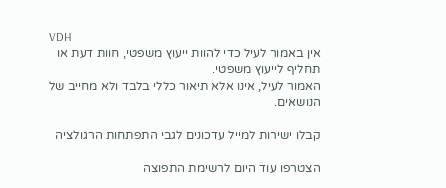VDH
אין באמור לעיל כדי להוות ייעוץ משפטי, חוות דעת או תחליף לייעוץ משפטי.
האמור לעיל, אינו אלא תיאור כללי בלבד ולא מחייב של הנושאים.

קבלו ישירות למייל עדכונים לגבי התפתחות הרגולציה

הצטרפו עוד היום לרשימת התפוצה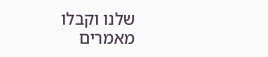שלנו וקבלו מאמרים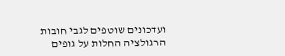ועדכונים שוטפים לגבי חובות הרגולציה החלות על גופים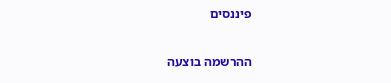פיננסים

ההרשמה בוצעה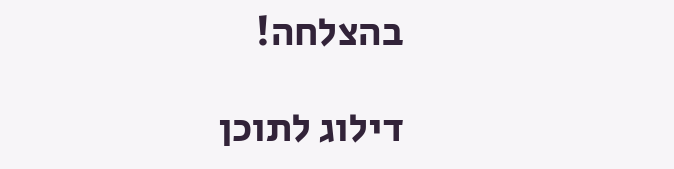בהצלחה!

דילוג לתוכן